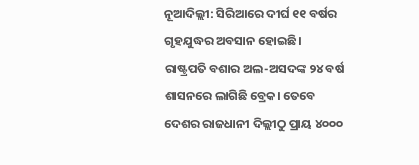ନୂଆଦିଲ୍ଲୀ: ସିରିଆରେ ଦୀର୍ଘ ୧୧ ବର୍ଷର ଗୃହଯୁଦ୍ଧର ଅବସାନ ହୋଇଛି। ରାଷ୍ଟ୍ରପତି ବଶାର ଅଲ-ଅସଦଙ୍କ ୨୪ ବର୍ଷ ଶାସନରେ ଲାଗିଛି ବ୍ରେକ। ତେବେ ଦେଶର ରାଜଧାନୀ ଦିଲ୍ଲୀଠୁ ପ୍ରାୟ ୪୦୦୦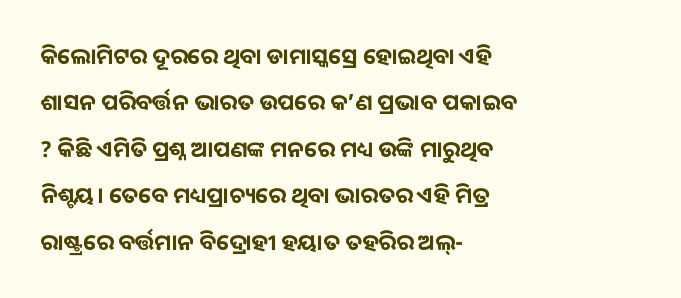କିଲୋମିଟର ଦୂରରେ ଥିବା ଡାମାସ୍କସ୍ରେ ହୋଇଥିବା ଏହି ଶାସନ ପରିବର୍ତ୍ତନ ଭାରତ ଉପରେ କ’ଣ ପ୍ରଭାବ ପକାଇବ ? କିଛି ଏମିତି ପ୍ରଶ୍ନ ଆପଣଙ୍କ ମନରେ ମଧ୍ୟ ଉଙ୍କି ମାରୁଥିବ ନିଶ୍ଟୟ। ତେବେ ମଧ୍ୟପ୍ରାଚ୍ୟରେ ଥିବା ଭାରତର ଏହି ମିତ୍ର ରାଷ୍ଟ୍ରରେ ବର୍ତ୍ତମାନ ବିଦ୍ରୋହୀ ହୟାତ ତହରିର ଅଲ୍-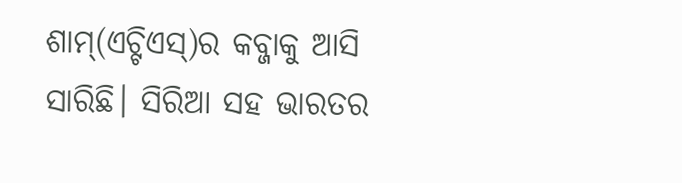ଶାମ୍(ଏଚ୍ଟିଏସ୍)ର କବ୍ଜାକୁ ଆସି ସାରିଛି। ସିରିଆ ସହ ଭାରତର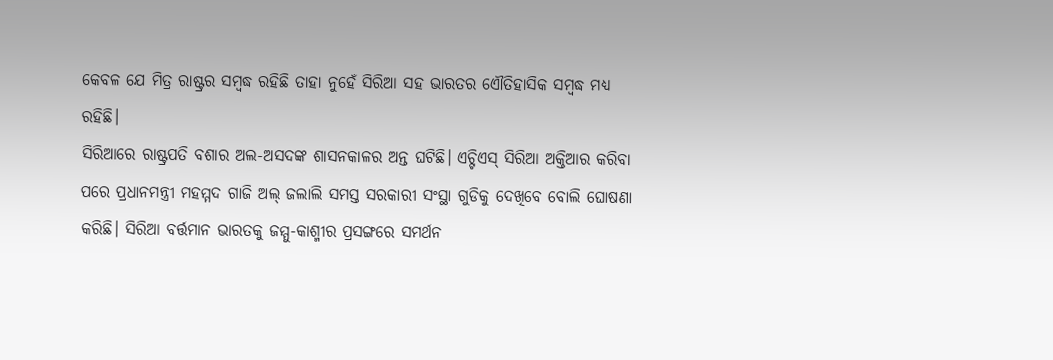କେବଳ ଯେ ମିତ୍ର ରାଷ୍ଟ୍ରର ସମ୍ବଦ୍ଧ ରହିଛି ତାହା ନୁହେଁ ସିରିଆ ସହ ଭାରତର ଏୌତିହାସିକ ସମ୍ବଦ୍ଧ ମଧ୍ୟ ରହିଛି।
ସିରିଆରେ ରାଷ୍ଟ୍ରପତି ବଶାର ଅଲ-ଅସଦଙ୍କ ଶାସନକାଳର ଅନ୍ତ ଘଟିଛି। ଏଚ୍ଟିଏସ୍ ସିରିଆ ଅକ୍ତିଆର କରିବା ପରେ ପ୍ରଧାନମନ୍ତ୍ରୀ ମହମ୍ମଦ ଗାଜି ଅଲ୍ ଜଲାଲି ସମସ୍ତ ସରକାରୀ ସଂସ୍ଥା ଗୁଡିକୁ ଦେଖିବେ ବୋଲି ଘୋଷଣା କରିଛି। ସିରିଆ ବର୍ତ୍ତମାନ ଭାରତକୁ ଜମ୍ମୁ-କାଶ୍ମୀର ପ୍ରସଙ୍ଗରେ ସମର୍ଥନ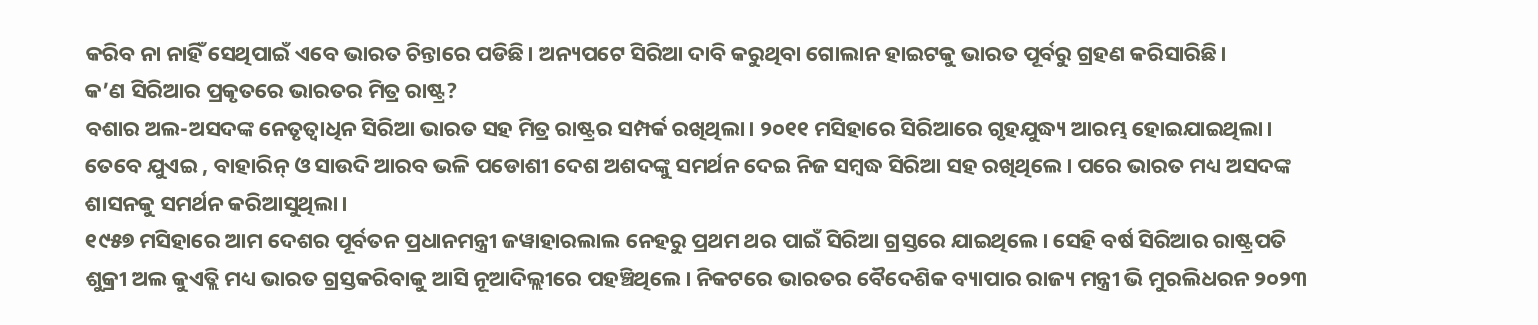କରିବ ନା ନାହିଁ ସେଥିପାଇଁ ଏବେ ଭାରତ ଚିନ୍ତାରେ ପଡିଛି। ଅନ୍ୟପଟେ ସିରିଆ ଦାବି କରୁଥିବା ଗୋଲାନ ହାଇଟକୁ ଭାରତ ପୂର୍ବରୁ ଗ୍ରହଣ କରିସାରିଛି।
କ’ଣ ସିରିଆର ପ୍ରକୃତରେ ଭାରତର ମିତ୍ର ରାଷ୍ଟ୍ର?
ବଶାର ଅଲ-ଅସଦଙ୍କ ନେତୃତ୍ୱାଧିନ ସିରିଆ ଭାରତ ସହ ମିତ୍ର ରାଷ୍ଟ୍ରର ସମ୍ପର୍କ ରଖିଥିଲା। ୨୦୧୧ ମସିହାରେ ସିରିଆରେ ଗୃହଯୁଦ୍ଧ୍ୟ ଆରମ୍ଭ ହୋଇଯାଇଥିଲା। ତେବେ ଯୁଏଇ , ବାହାରିନ୍ ଓ ସାଉଦି ଆରବ ଭଳି ପଡୋଶୀ ଦେଶ ଅଶଦଙ୍କୁ ସମର୍ଥନ ଦେଇ ନିଜ ସମ୍ବଦ୍ଧ ସିରିଆ ସହ ରଖିଥିଲେ। ପରେ ଭାରତ ମଧ୍ୟ ଅସଦଙ୍କ ଶାସନକୁ ସମର୍ଥନ କରିଆସୁଥିଲା।
୧୯୫୭ ମସିହାରେ ଆମ ଦେଶର ପୂର୍ବତନ ପ୍ରଧାନମନ୍ତ୍ରୀ ଜୱାହାରଲାଲ ନେହରୁ ପ୍ରଥମ ଥର ପାଇଁ ସିରିଆ ଗ୍ରସ୍ତରେ ଯାଇଥିଲେ। ସେହି ବର୍ଷ ସିରିଆର ରାଷ୍ଟ୍ରପତି ଶୁକ୍ରୀ ଅଲ କୁଏତ୍ଲି ମଧ୍ୟ ଭାରତ ଗ୍ରସ୍ତକରିବାକୁ ଆସି ନୂଆଦିଲ୍ଲୀରେ ପହଞ୍ଚିଥିଲେ। ନିକଟରେ ଭାରତର ବୈଦେଶିକ ବ୍ୟାପାର ରାଜ୍ୟ ମନ୍ତ୍ରୀ ଭି ମୁରଲିଧରନ ୨୦୨୩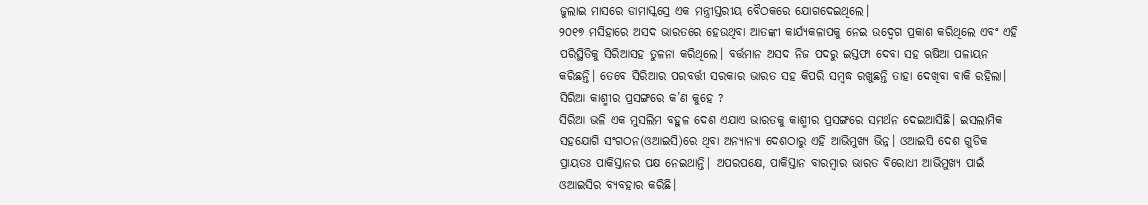ଜୁଲାଇ ମାସରେ ଡାମାସ୍କସ୍ରେ ଏକ ମନ୍ତ୍ରୀସ୍ତରୀୟ ବୈଠକରେ ଯୋଗଦେଇଥିଲେ।
୨୦୧୭ ମସିହାରେ ଅସଦ ଭାରତରେ ହେଉଥିବା ଆତଙ୍କୀ କାର୍ଯ୍ୟକଳାପକୁ ନେଇ ଉଦ୍ବେଗ ପ୍ରକାଶ କରିଥିଲେ ଏବଂ ଏହି ପରିସ୍ଥିତିକୁ ସିରିଆସହ ତୁଳନା କରିଥିଲେ। ବର୍ତ୍ତମାନ ଅସଦ ନିଜ ପଦରୁ ଇସ୍ତଫା ଦେବା ସହ ଋଷିଆ ପଳାୟନ କରିଛନ୍ତି। ତେବେ ସିରିଆର ପରବର୍ତ୍ତୀ ସରକାର ଭାରତ ସହ କିପରି ସମ୍ବଦ୍ଧ ରଖୁଛନ୍ତି ତାହା ଦେଖିବା ବାକି ରହିଲା।
ସିରିଆ କାଶ୍ମୀର ପ୍ରସଙ୍ଗରେ କ’ଣ କୁହେ ?
ସିରିଆ ଭଳି ଏକ ମୁସଲିମ ବହୁଳ ଦେଶ ଏଯାଏ ଭାରତକୁ କାଶ୍ମୀର ପ୍ରସଙ୍ଗରେ ସମର୍ଥନ ଦେଇଆସିଛି। ଇସଲାମିକ ସହଯୋଗି ସଂଗଠନ(ଓଆଇସି)ରେ ଥିବା ଅନ୍ୟାନ୍ୟା ଦେଶଠାରୁ ଏହି ଆଭିମୁଖ୍ୟ ଭିନ୍ନ। ଓଆଇସି ଦେଶ ଗୁଡିକ ପ୍ରାୟତଃ ପାକିସ୍ତାନର ପକ୍ଷ ନେଇଥାନ୍ତି| ଅପରପକ୍ଷେ, ପାକିସ୍ତାନ ବାରମ୍ବାର ଭାରତ ବିରୋଧୀ ଆଭିମୁଖ୍ୟ ପାଇଁ ଓଆଇସିର ବ୍ୟବହାର କରିଛି।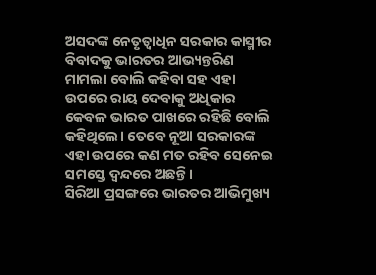ଅସଦଙ୍କ ନେତୃତ୍ୱାଧିନ ସରକାର କାସ୍ମୀର ବିବାଦକୁ ଭାରତର ଆଭ୍ୟନ୍ତରିଣ ମାମଲା ବୋଲି କହିବା ସହ ଏହା ଉପରେ ରାୟ ଦେବାକୁ ଅଧିକାର କେବଳ ଭାରତ ପାଖରେ ରହିଛି ବୋଲି କହିଥିଲେ। ତେବେ ନୂଆ ସରକାରଙ୍କ ଏହା ଉପରେ କଣ ମତ ରହିବ ସେନେଇ ସମସ୍ତେ ଦ୍ୱନ୍ଦରେ ଅଛନ୍ତି।
ସିରିଆ ପ୍ରସଙ୍ଗରେ ଭାରତର ଆଭିମୁଖ୍ୟ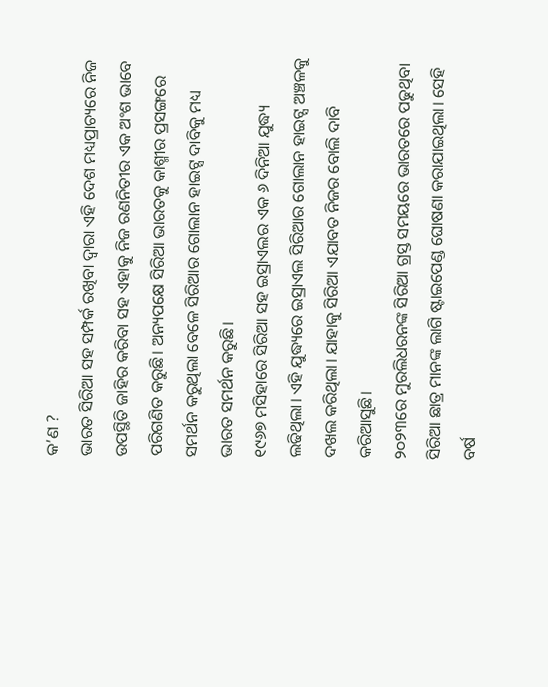କ’ଣ ?
ଭାରତ ସିରିଆ ସହ ସମ୍ପର୍କ ରଖିବା ଦ୍ୱାରା ଏହି ଦେଶ ମଧ୍ୟପ୍ରାଚ୍ୟରେ ନିଜ ଉପସ୍ଥିତି ଜାହିର କରିବା ସହ ଏହାକୁ ନିଜ ରଣନିତୀର ଏକ ଅଂଶ ଭାବେ ପରିଗଣିତ କରୁଛି। ଅନ୍ୟପକ୍ଷେ ସିରିଆ ଭାରତକୁ କାଶ୍ମୀର ପ୍ରସଙ୍ଗରେ ସମର୍ଥନ କରୁଥିଲା ବେଳେ ସିରିଆର ଗୋଲାନ ହାଇଟ୍ସ ଦାବିକୁ ମଧ୍ୟ ଭାରତ ସମର୍ଥନ କରୁଛି।
୧୯୬୭ ମସିହାରେ ସିରିଆ ସହ ଇସ୍ରାଏଲର ଏକ ୬ ଦିନିଆ ଯୁଦ୍ଧ୍ୟ ଲଢିଥିଲା। ଏହି ଯୁଦ୍ଧ୍ୟରେ ଇସ୍ରାଏଲ ସିରିଆର ଗୋଲାନ ହାଇଟ୍ସ ଅଞ୍ଚଳକୁ ଦଖଲ କରିଥିଲା। ଯାହାକୁ ସିରିଆ ଏଯାବତ ନିଜର ବୋଲି ଦାବି କରିଆସୁଛି।
୨୦୨୩ରେ ମୁରଲିଧରନଙ୍କ ସିରିଆ ଗ୍ରସ୍ତ ସମୟରେ ଭାରତରେ ପଢୁଥିବା ସିରିଆ ଛାତ୍ର ମାନଙ୍କ ଲାଗି ଷ୍ଟାଇପେଣ୍ଡ ଘୋଷଣା କରାଯାଇଥିଲା। ସେହି ବର୍ଷ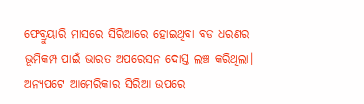ଫେବ୍ରୁୟାରି ମାସରେ ସିରିଆରେ ହୋଇଥିବା ବଡ ଧରଣର ଭୂମିକମ୍ପ ପାଇଁ ଭାରତ ଅପରେସନ ଦୋସ୍ତ ଲଞ୍ଚ କରିଥିଲା। ଅନ୍ୟପଟେ ଆମେରିକାର ସିରିଆ ଉପରେ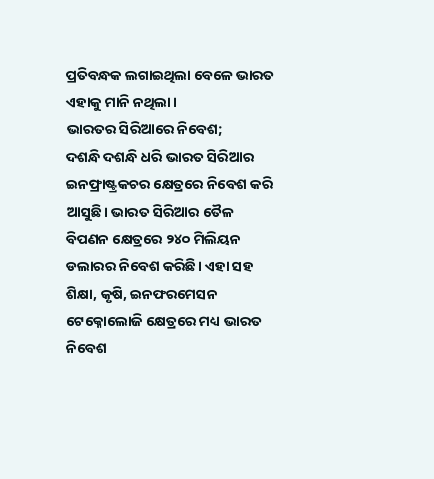ପ୍ରତିବନ୍ଧକ ଲଗାଇଥିଲା ବେଳେ ଭାରତ ଏହାକୁ ମାନି ନଥିଲା।
ଭାରତର ସିରିଆରେ ନିବେଶ;
ଦଶନ୍ଧି ଦଶନ୍ଧି ଧରି ଭାରତ ସିରିଆର ଇନଫ୍ରାଷ୍ଟ୍ରକଚର କ୍ଷେତ୍ରରେ ନିବେଶ କରି ଆସୁଛି। ଭାରତ ସିରିଆର ତୈଳ ବିପଣନ କ୍ଷେତ୍ରରେ ୨୪୦ ମିଲିୟନ ଡଲାରର ନିବେଶ କରିଛି। ଏହା ସହ ଶିକ୍ଷା, କୃଷି, ଇନଫରମେସନ ଟେକ୍ନୋଲୋଜି କ୍ଷେତ୍ରରେ ମଧ୍ୟ ଭାରତ ନିବେଶ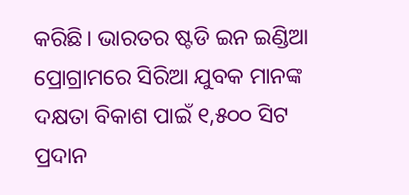କରିଛି। ଭାରତର ଷ୍ଟଡି ଇନ ଇଣ୍ଡିଆ ପ୍ରୋଗ୍ରାମରେ ସିରିଆ ଯୁବକ ମାନଙ୍କ ଦକ୍ଷତା ବିକାଶ ପାଇଁ ୧,୫୦୦ ସିଟ ପ୍ରଦାନ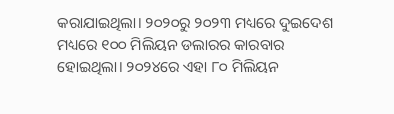କରାଯାଇଥିଲା। ୨୦୨୦ରୁ ୨୦୨୩ ମଧ୍ୟରେ ଦୁଇଦେଶ ମଧ୍ୟରେ ୧୦୦ ମିଲିୟନ ଡଲାରର କାରବାର ହୋଇଥିଲା। ୨୦୨୪ରେ ଏହା ୮୦ ମିଲିୟନ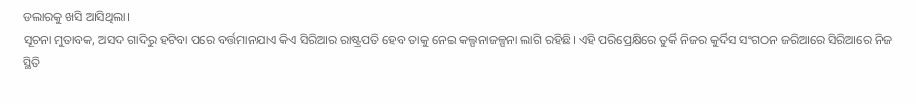ଡଲାରକୁ ଖସି ଆସିଥିଲା।
ସୂଚନା ମୁତାବକ, ଅସଦ ଗାଦିରୁ ହଟିବା ପରେ ବର୍ତ୍ତମାନଯାଏ କିଏ ସିରିଆର ରାଷ୍ଟ୍ରପତି ହେବ ତାକୁ ନେଇ କଲ୍ପନାଜଳ୍ପନା ଲାଗି ରହିଛି। ଏହି ପରିପ୍ରେକ୍ଷିରେ ତୁର୍କି ନିଜର କୁର୍ଦିସ ସଂଗଠନ ଜରିଆରେ ସିରିଆରେ ନିଜ ସ୍ଥିତି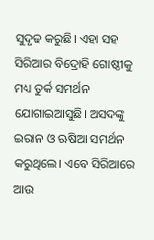ସୁଦୃଢ କରୁଛି। ଏହା ସହ ସିରିଆର ବିଦ୍ରୋହି ଗୋଷ୍ଠୀକୁ ମଧ୍ୟ ତୁର୍କ ସମର୍ଥନ ଯୋଗାଇଆସୁଛି। ଅସଦଙ୍କୁ ଇରାନ ଓ ଋଷିଆ ସମର୍ଥନ କରୁଥିଲେ। ଏବେ ସିରିଆରେ ଆଉ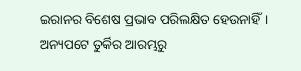ଇରାନର ବିଶେଷ ପ୍ରଭାବ ପରିଲକ୍ଷିତ ହେଉନାହିଁ। ଅନ୍ୟପଟେ ତୁର୍କିର ଆରମ୍ଭରୁ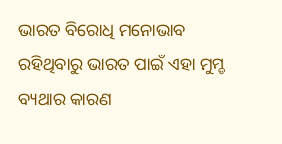ଭାରତ ବିରୋଧି ମନୋଭାବ ରହିଥିବାରୁ ଭାରତ ପାଇଁ ଏହା ମୁମ୍ଡ ବ୍ୟଥାର କାରଣ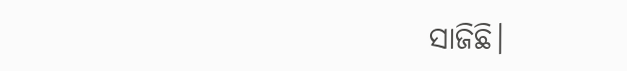ସାଜିଛି।